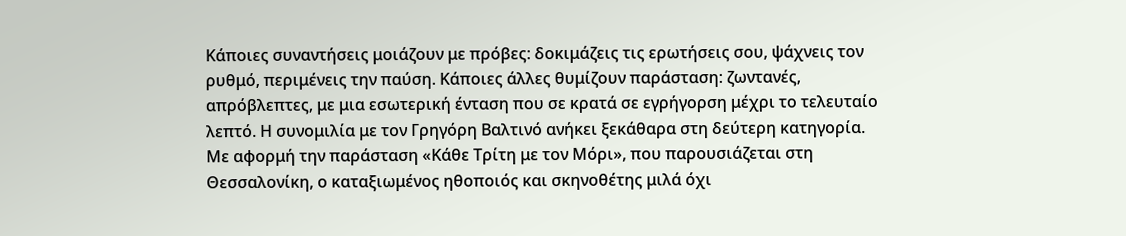Κάποιες συναντήσεις μοιάζουν με πρόβες: δοκιμάζεις τις ερωτήσεις σου, ψάχνεις τον ρυθμό, περιμένεις την παύση. Κάποιες άλλες θυμίζουν παράσταση: ζωντανές, απρόβλεπτες, με μια εσωτερική ένταση που σε κρατά σε εγρήγορση μέχρι το τελευταίο λεπτό. Η συνομιλία με τον Γρηγόρη Βαλτινό ανήκει ξεκάθαρα στη δεύτερη κατηγορία.
Με αφορμή την παράσταση «Κάθε Τρίτη με τον Μόρι», που παρουσιάζεται στη Θεσσαλονίκη, ο καταξιωμένος ηθοποιός και σκηνοθέτης μιλά όχι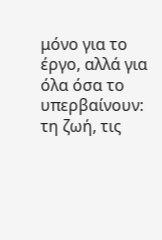μόνο για το έργο, αλλά για όλα όσα το υπερβαίνουν: τη ζωή, τις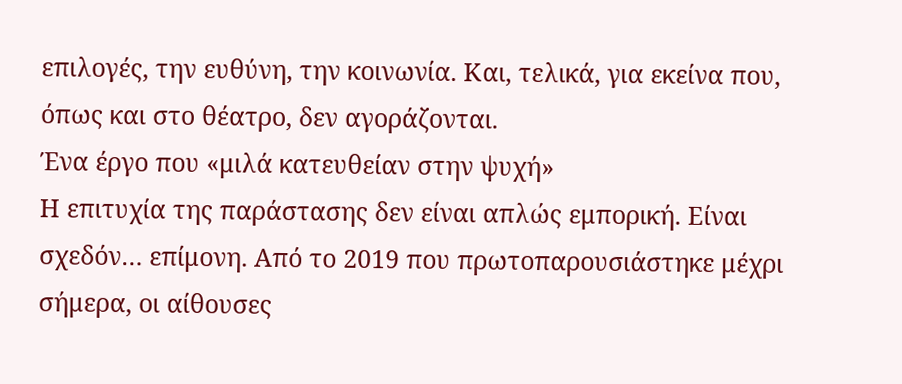επιλογές, την ευθύνη, την κοινωνία. Και, τελικά, για εκείνα που, όπως και στο θέατρο, δεν αγοράζονται.
Ένα έργο που «μιλά κατευθείαν στην ψυχή»
Η επιτυχία της παράστασης δεν είναι απλώς εμπορική. Είναι σχεδόν… επίμονη. Από το 2019 που πρωτοπαρουσιάστηκε μέχρι σήμερα, οι αίθουσες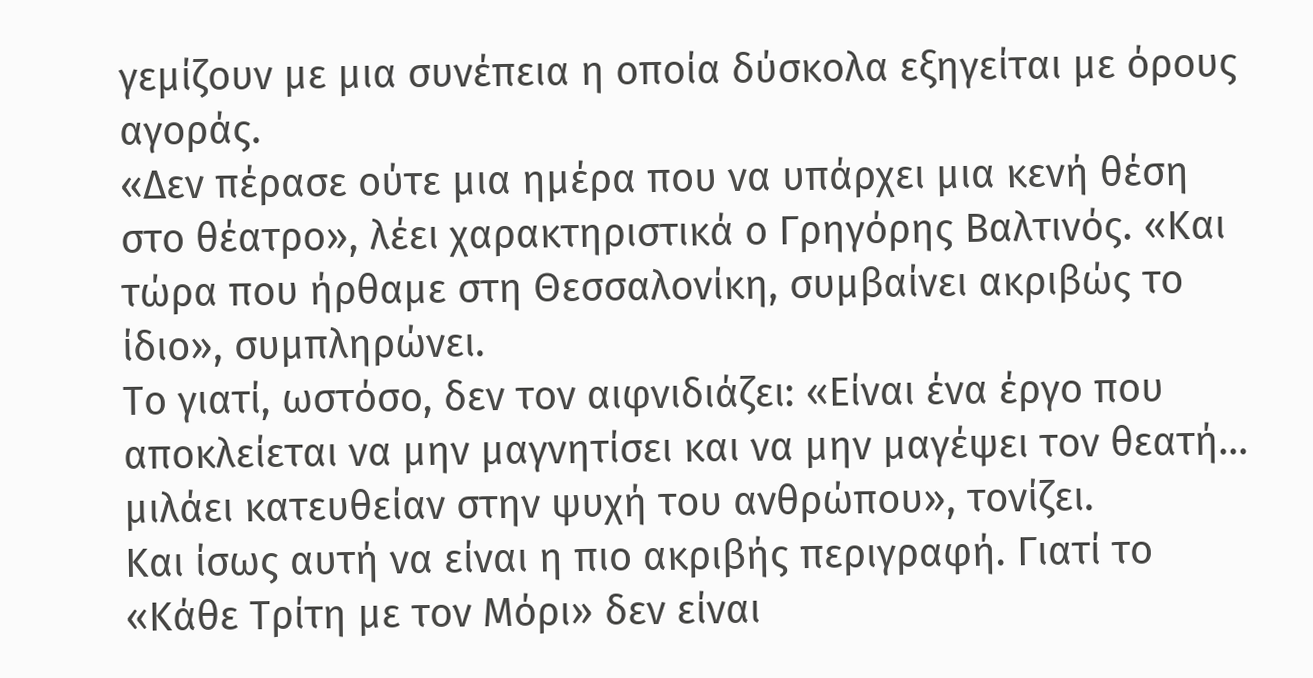γεμίζουν με μια συνέπεια η οποία δύσκολα εξηγείται με όρους αγοράς.
«Δεν πέρασε ούτε μια ημέρα που να υπάρχει μια κενή θέση στο θέατρο», λέει χαρακτηριστικά ο Γρηγόρης Βαλτινός. «Και τώρα που ήρθαμε στη Θεσσαλονίκη, συμβαίνει ακριβώς το ίδιο», συμπληρώνει.
Το γιατί, ωστόσο, δεν τον αιφνιδιάζει: «Είναι ένα έργο που αποκλείεται να μην μαγνητίσει και να μην μαγέψει τον θεατή… μιλάει κατευθείαν στην ψυχή του ανθρώπου», τονίζει.
Και ίσως αυτή να είναι η πιο ακριβής περιγραφή. Γιατί το «Κάθε Τρίτη με τον Μόρι» δεν είναι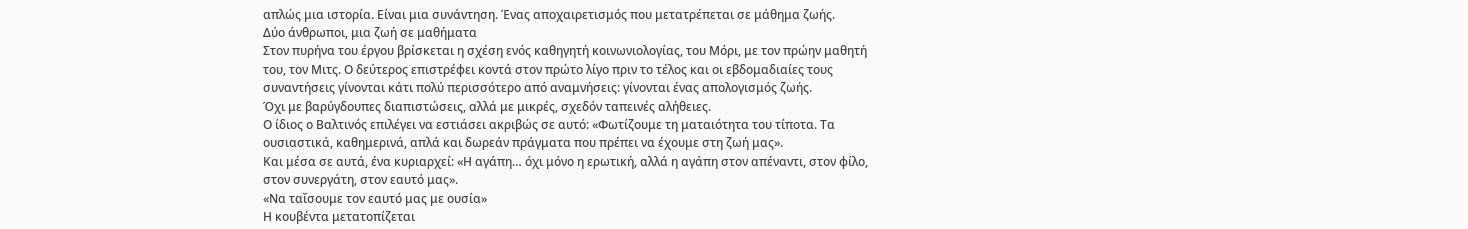απλώς μια ιστορία. Είναι μια συνάντηση. Ένας αποχαιρετισμός που μετατρέπεται σε μάθημα ζωής.
Δύο άνθρωποι, μια ζωή σε μαθήματα
Στον πυρήνα του έργου βρίσκεται η σχέση ενός καθηγητή κοινωνιολογίας, του Μόρι, με τον πρώην μαθητή του, τον Μιτς. Ο δεύτερος επιστρέφει κοντά στον πρώτο λίγο πριν το τέλος και οι εβδομαδιαίες τους συναντήσεις γίνονται κάτι πολύ περισσότερο από αναμνήσεις: γίνονται ένας απολογισμός ζωής.
Όχι με βαρύγδουπες διαπιστώσεις, αλλά με μικρές, σχεδόν ταπεινές αλήθειες.
Ο ίδιος ο Βαλτινός επιλέγει να εστιάσει ακριβώς σε αυτό: «Φωτίζουμε τη ματαιότητα του τίποτα. Τα ουσιαστικά, καθημερινά, απλά και δωρεάν πράγματα που πρέπει να έχουμε στη ζωή μας».
Και μέσα σε αυτά, ένα κυριαρχεί: «Η αγάπη… όχι μόνο η ερωτική, αλλά η αγάπη στον απέναντι, στον φίλο, στον συνεργάτη, στον εαυτό μας».
«Να ταΐσουμε τον εαυτό μας με ουσία»
Η κουβέντα μετατοπίζεται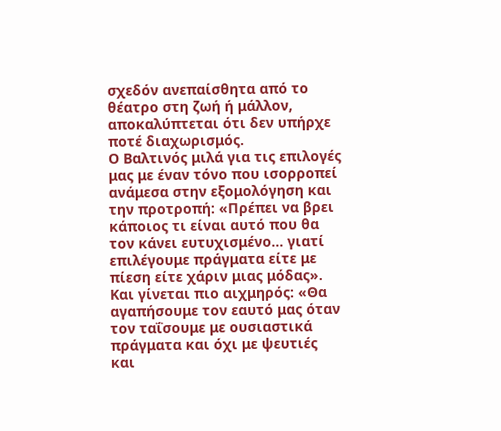σχεδόν ανεπαίσθητα από το θέατρο στη ζωή ή μάλλον, αποκαλύπτεται ότι δεν υπήρχε ποτέ διαχωρισμός.
Ο Βαλτινός μιλά για τις επιλογές μας με έναν τόνο που ισορροπεί ανάμεσα στην εξομολόγηση και την προτροπή: «Πρέπει να βρει κάποιος τι είναι αυτό που θα τον κάνει ευτυχισμένο… γιατί επιλέγουμε πράγματα είτε με πίεση είτε χάριν μιας μόδας».
Και γίνεται πιο αιχμηρός: «Θα αγαπήσουμε τον εαυτό μας όταν τον ταΐσουμε με ουσιαστικά πράγματα και όχι με ψευτιές και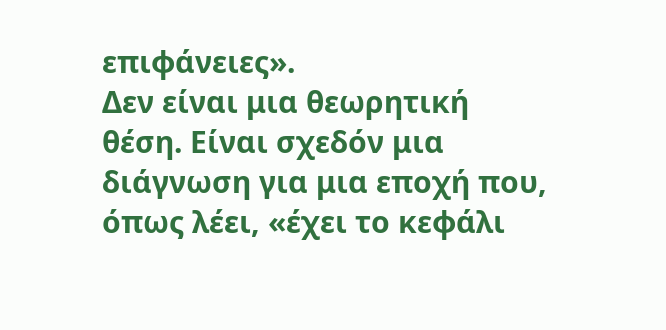επιφάνειες».
Δεν είναι μια θεωρητική θέση. Είναι σχεδόν μια διάγνωση για μια εποχή που, όπως λέει, «έχει το κεφάλι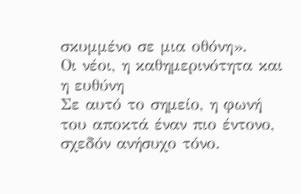σκυμμένο σε μια οθόνη».
Οι νέοι, η καθημερινότητα και η ευθύνη
Σε αυτό το σημείο, η φωνή του αποκτά έναν πιο έντονο, σχεδόν ανήσυχο τόνο.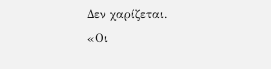Δεν χαρίζεται.
«Οι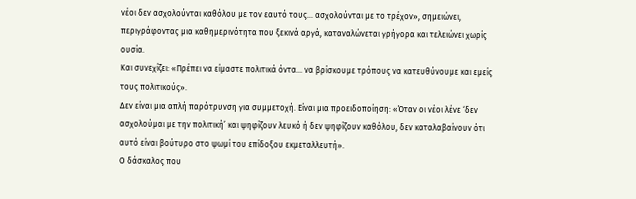νέοι δεν ασχολούνται καθόλου με τον εαυτό τους… ασχολούνται με το τρέχον», σημειώνει, περιγράφοντας μια καθημερινότητα που ξεκινά αργά, καταναλώνεται γρήγορα και τελειώνει χωρίς ουσία.
Και συνεχίζει: «Πρέπει να είμαστε πολιτικά όντα… να βρίσκουμε τρόπους να κατευθύνουμε και εμείς τους πολιτικούς».
Δεν είναι μια απλή παρότρυνση για συμμετοχή. Είναι μια προειδοποίηση: «Όταν οι νέοι λένε ‘δεν ασχολούμαι με την πολιτική’ και ψηφίζουν λευκό ή δεν ψηφίζουν καθόλου, δεν καταλαβαίνουν ότι αυτό είναι βούτυρο στο ψωμί του επίδοξου εκμεταλλευτή».
Ο δάσκαλος που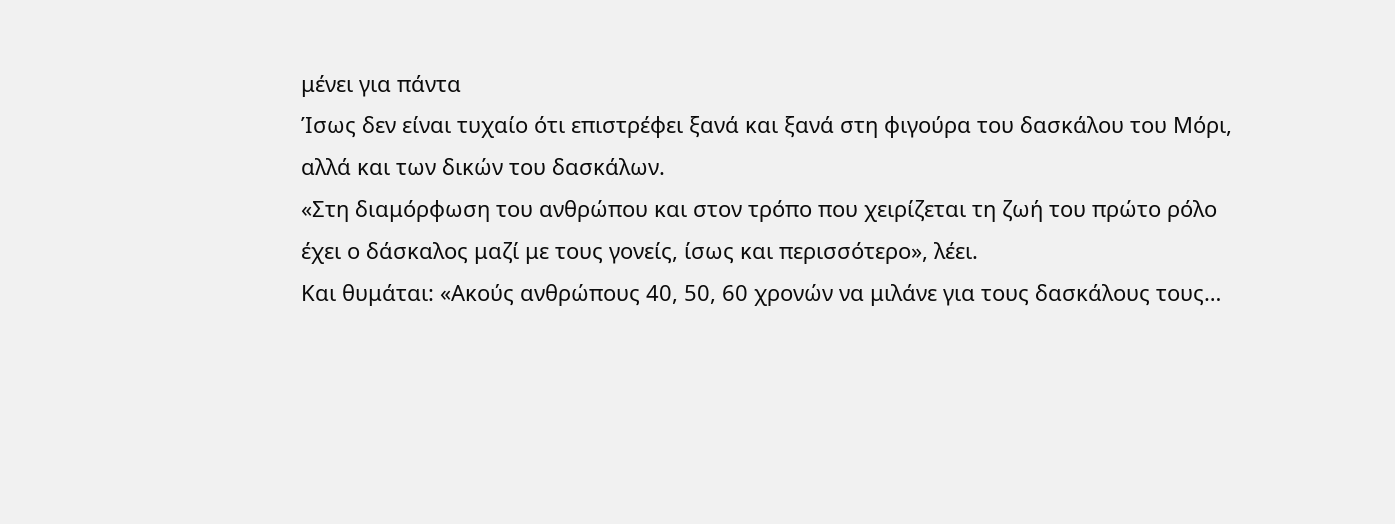μένει για πάντα
Ίσως δεν είναι τυχαίο ότι επιστρέφει ξανά και ξανά στη φιγούρα του δασκάλου του Μόρι, αλλά και των δικών του δασκάλων.
«Στη διαμόρφωση του ανθρώπου και στον τρόπο που χειρίζεται τη ζωή του πρώτο ρόλο έχει ο δάσκαλος μαζί με τους γονείς, ίσως και περισσότερο», λέει.
Και θυμάται: «Ακούς ανθρώπους 40, 50, 60 χρονών να μιλάνε για τους δασκάλους τους…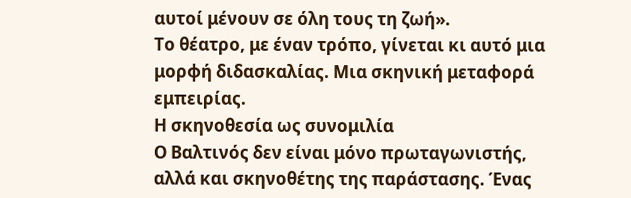αυτοί μένουν σε όλη τους τη ζωή».
Το θέατρο, με έναν τρόπο, γίνεται κι αυτό μια μορφή διδασκαλίας. Μια σκηνική μεταφορά εμπειρίας.
Η σκηνοθεσία ως συνομιλία
Ο Βαλτινός δεν είναι μόνο πρωταγωνιστής, αλλά και σκηνοθέτης της παράστασης. Ένας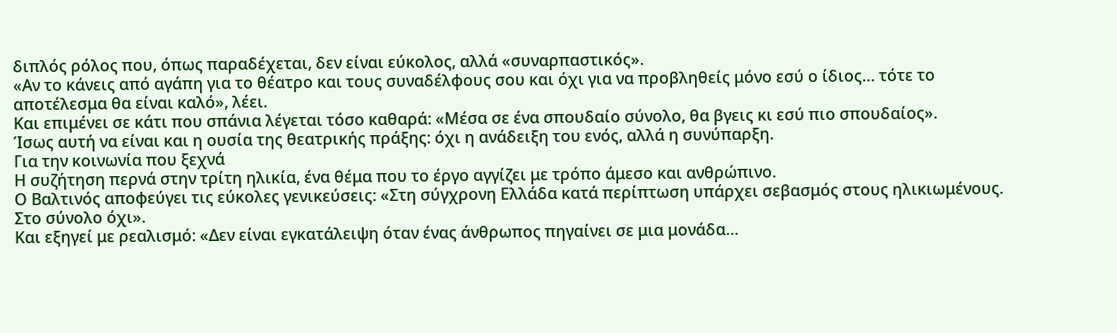διπλός ρόλος που, όπως παραδέχεται, δεν είναι εύκολος, αλλά «συναρπαστικός».
«Αν το κάνεις από αγάπη για το θέατρο και τους συναδέλφους σου και όχι για να προβληθείς μόνο εσύ ο ίδιος… τότε το αποτέλεσμα θα είναι καλό», λέει.
Και επιμένει σε κάτι που σπάνια λέγεται τόσο καθαρά: «Μέσα σε ένα σπουδαίο σύνολο, θα βγεις κι εσύ πιο σπουδαίος».
Ίσως αυτή να είναι και η ουσία της θεατρικής πράξης: όχι η ανάδειξη του ενός, αλλά η συνύπαρξη.
Για την κοινωνία που ξεχνά
Η συζήτηση περνά στην τρίτη ηλικία, ένα θέμα που το έργο αγγίζει με τρόπο άμεσο και ανθρώπινο.
Ο Βαλτινός αποφεύγει τις εύκολες γενικεύσεις: «Στη σύγχρονη Ελλάδα κατά περίπτωση υπάρχει σεβασμός στους ηλικιωμένους. Στο σύνολο όχι».
Και εξηγεί με ρεαλισμό: «Δεν είναι εγκατάλειψη όταν ένας άνθρωπος πηγαίνει σε μια μονάδα…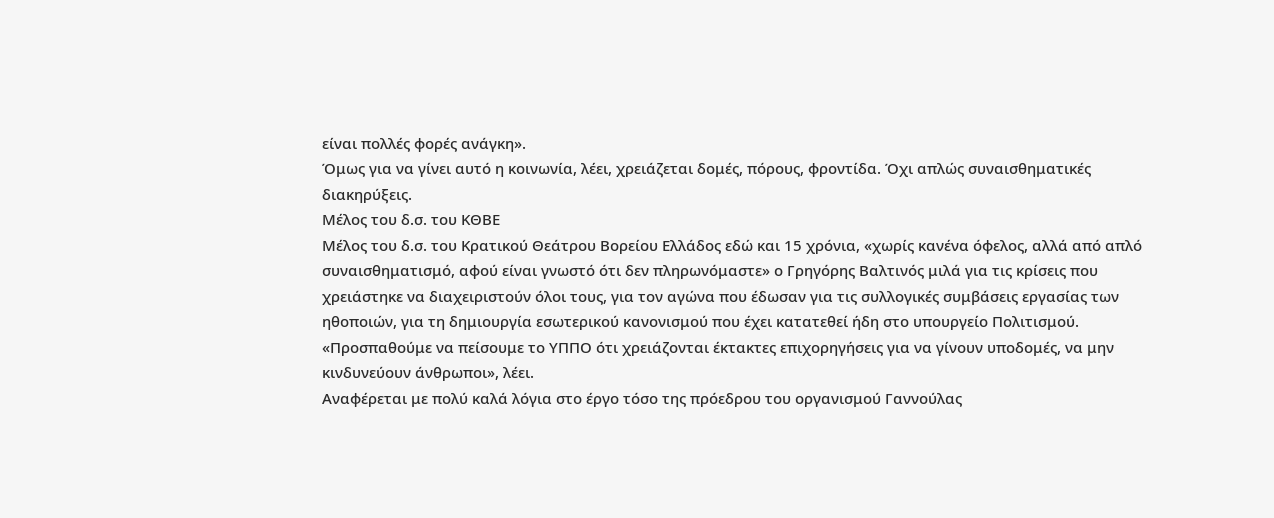είναι πολλές φορές ανάγκη».
Όμως για να γίνει αυτό η κοινωνία, λέει, χρειάζεται δομές, πόρους, φροντίδα. Όχι απλώς συναισθηματικές διακηρύξεις.
Μέλος του δ.σ. του ΚΘΒΕ
Μέλος του δ.σ. του Κρατικού Θεάτρου Βορείου Ελλάδος εδώ και 15 χρόνια, «χωρίς κανένα όφελος, αλλά από απλό συναισθηματισμό, αφού είναι γνωστό ότι δεν πληρωνόμαστε» ο Γρηγόρης Βαλτινός μιλά για τις κρίσεις που χρειάστηκε να διαχειριστούν όλοι τους, για τον αγώνα που έδωσαν για τις συλλογικές συμβάσεις εργασίας των ηθοποιών, για τη δημιουργία εσωτερικού κανονισμού που έχει κατατεθεί ήδη στο υπουργείο Πολιτισμού.
«Προσπαθούμε να πείσουμε το ΥΠΠΟ ότι χρειάζονται έκτακτες επιχορηγήσεις για να γίνουν υποδομές, να μην κινδυνεύουν άνθρωποι», λέει.
Αναφέρεται με πολύ καλά λόγια στο έργο τόσο της πρόεδρου του οργανισμού Γαννούλας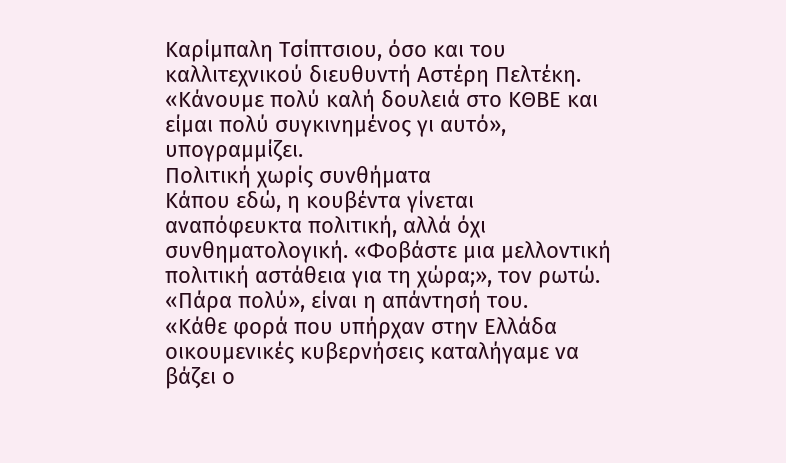Καρίμπαλη Τσίπτσιου, όσο και του καλλιτεχνικού διευθυντή Αστέρη Πελτέκη.
«Κάνουμε πολύ καλή δουλειά στο ΚΘΒΕ και είμαι πολύ συγκινημένος γι αυτό», υπογραμμίζει.
Πολιτική χωρίς συνθήματα
Κάπου εδώ, η κουβέντα γίνεται αναπόφευκτα πολιτική, αλλά όχι συνθηματολογική. «Φοβάστε μια μελλοντική πολιτική αστάθεια για τη χώρα;», τον ρωτώ. «Πάρα πολύ», είναι η απάντησή του.
«Κάθε φορά που υπήρχαν στην Ελλάδα οικουμενικές κυβερνήσεις καταλήγαμε να βάζει ο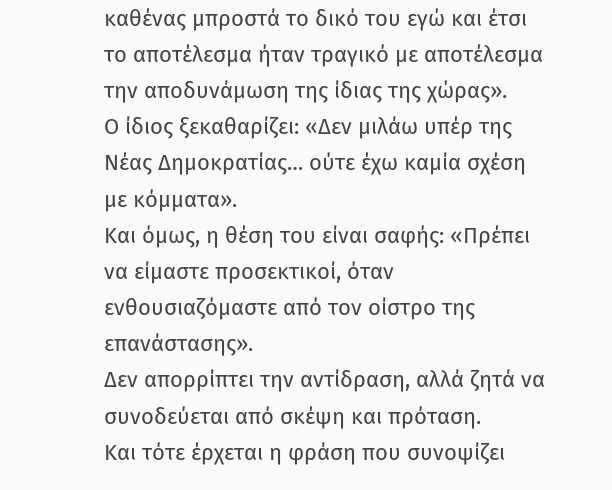καθένας μπροστά το δικό του εγώ και έτσι το αποτέλεσμα ήταν τραγικό με αποτέλεσμα την αποδυνάμωση της ίδιας της χώρας».
Ο ίδιος ξεκαθαρίζει: «Δεν μιλάω υπέρ της Νέας Δημοκρατίας… ούτε έχω καμία σχέση με κόμματα».
Και όμως, η θέση του είναι σαφής: «Πρέπει να είμαστε προσεκτικοί, όταν ενθουσιαζόμαστε από τον οίστρο της επανάστασης».
Δεν απορρίπτει την αντίδραση, αλλά ζητά να συνοδεύεται από σκέψη και πρόταση.
Και τότε έρχεται η φράση που συνοψίζει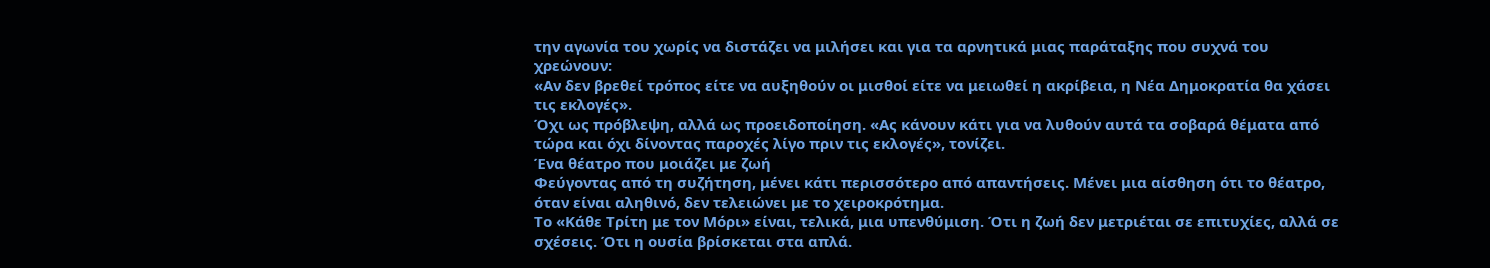την αγωνία του χωρίς να διστάζει να μιλήσει και για τα αρνητικά μιας παράταξης που συχνά του χρεώνουν:
«Αν δεν βρεθεί τρόπος είτε να αυξηθούν οι μισθοί είτε να μειωθεί η ακρίβεια, η Νέα Δημοκρατία θα χάσει τις εκλογές».
Όχι ως πρόβλεψη, αλλά ως προειδοποίηση. «Ας κάνουν κάτι για να λυθούν αυτά τα σοβαρά θέματα από τώρα και όχι δίνοντας παροχές λίγο πριν τις εκλογές», τονίζει.
Ένα θέατρο που μοιάζει με ζωή
Φεύγοντας από τη συζήτηση, μένει κάτι περισσότερο από απαντήσεις. Μένει μια αίσθηση ότι το θέατρο, όταν είναι αληθινό, δεν τελειώνει με το χειροκρότημα.
Το «Κάθε Τρίτη με τον Μόρι» είναι, τελικά, μια υπενθύμιση. Ότι η ζωή δεν μετριέται σε επιτυχίες, αλλά σε σχέσεις. Ότι η ουσία βρίσκεται στα απλά.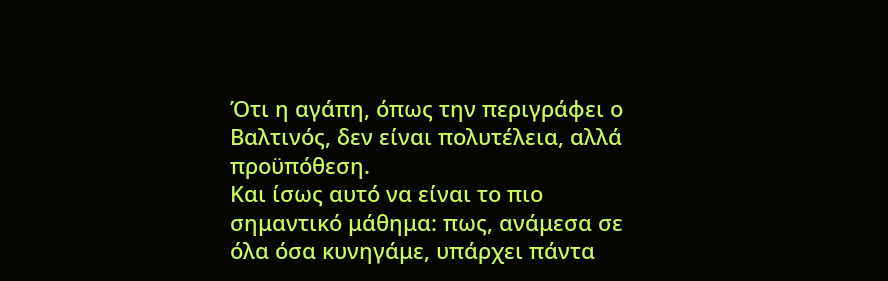Ότι η αγάπη, όπως την περιγράφει ο Βαλτινός, δεν είναι πολυτέλεια, αλλά προϋπόθεση.
Και ίσως αυτό να είναι το πιο σημαντικό μάθημα: πως, ανάμεσα σε όλα όσα κυνηγάμε, υπάρχει πάντα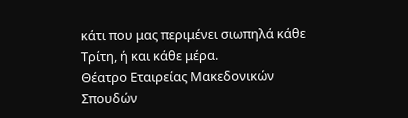κάτι που μας περιμένει σιωπηλά κάθε Τρίτη, ή και κάθε μέρα.
Θέατρο Εταιρείας Μακεδονικών Σπουδών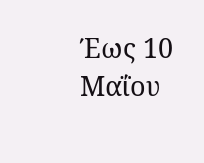Έως 10 Μαΐου